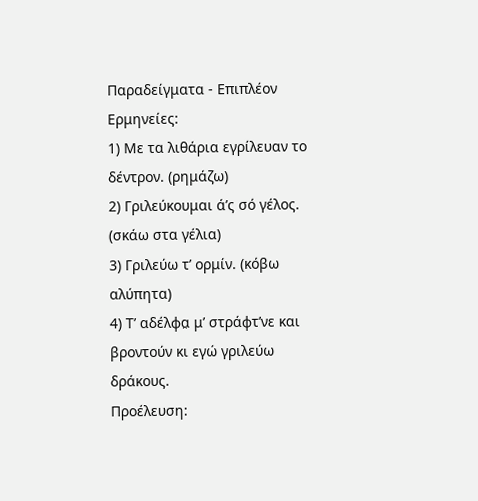Παραδείγματα - Επιπλέον Ερμηνείες:
1) Με τα λιθάρια εγρίλευαν το δέντρον. (ρημάζω)
2) Γριλεύκουμαι ά’ς σό γέλος. (σκάω στα γέλια)
3) Γριλεύω τ’ ορμίν. (κόβω αλύπητα)
4) Τ’ αδέλφα̤ μ’ στράφτ’νε και βροντούν κι εγώ γριλεύω δράκους.
Προέλευση: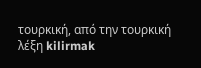τουρκική, από την τουρκική λέξη kilirmak